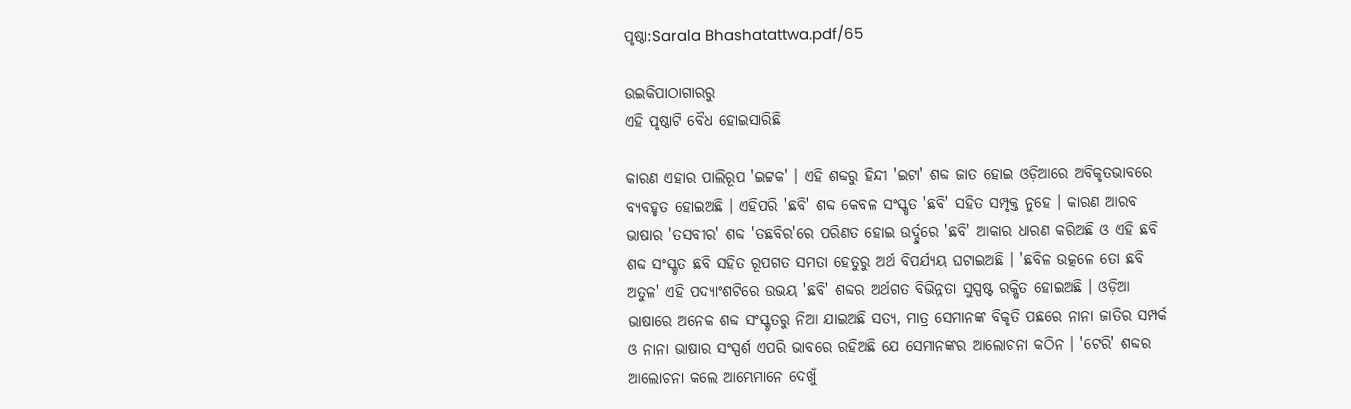ପୃଷ୍ଠା:Sarala Bhashatattwa.pdf/65

ଉଇକିପାଠାଗାର‌ରୁ
ଏହି ପୃଷ୍ଠାଟି ବୈଧ ହୋଇସାରିଛି

କାରଣ ଏହାର ପାଲିରୂପ 'ଇଟ୍ଟକ' । ଏହି ଶବ୍ଦରୁ ହିନ୍ଦୀ 'ଇଟା' ଶବ୍ଦ ଜାତ ହୋଇ ଓଡ଼ିଆରେ ଅବିକୃତଭାବରେ ବ୍ୟବହୃତ ହୋଇଅଛି । ଏହିପରି 'ଛବି' ଶବ୍ଦ କେବଳ ସଂସ୍କୃତ 'ଛବି' ସହିତ ସମ୍ପୃକ୍ତ ନୁହେ । କାରଣ ଆରବ ଭାଷାର 'ତସବୀର' ଶବ୍ଦ 'ତଛବିର'ରେ ପରିଣତ ହୋଇ ଉର୍ଦ୍ଦୁରେ 'ଛବି' ଆକାର ଧାରଣ କରିଅଛି ଓ ଏହି ଛବି ଶବ୍ଦ ସଂସ୍କୃତ ଛବି ସହିତ ରୂପଗତ ସମତା ହେତୁରୁ ଅର୍ଥ ବିପର୍ଯ୍ୟୟ ଘଟାଇଅଛି । 'ଛବିଳ ଉତ୍କଳେ ତୋ ଛବି ଅତୁଳ' ଏହି ପଦ୍ୟାଂଶଟିରେ ଉଭୟ 'ଛବି' ଶବ୍ଦର ଅର୍ଥଗତ ବିଭିନ୍ନତା ସୁସ୍ପଷ୍ଟ ରକ୍ଷିତ ହୋଇଅଛି । ଓଡ଼ିଆ ଭାଷାରେ ଅନେକ ଶବ୍ଦ ସଂସ୍କୃତରୁ ନିଆ ଯାଇଅଛି ସତ୍ୟ, ମାତ୍ର ସେମାନଙ୍କ ବିକୃତି ପଛରେ ନାନା ଜାତିର ସମ୍ପର୍କ ଓ ନାନା ଭାଷାର ସଂସ୍ପର୍ଶ ଏପରି ଭାବରେ ରହିଅଛି ଯେ ସେମାନଙ୍କର ଆଲୋଚନା କଠିନ । 'ଟେରି' ଶବ୍ଦର ଆଲୋଚନା କଲେ ଆମ୍ଭେମାନେ ଦେଖୁଁ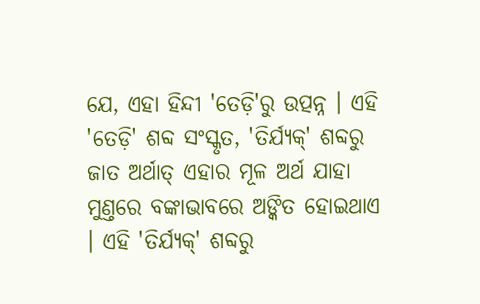ଯେ, ଏହା ହିନ୍ଦୀ 'ତେଡ଼ି'ରୁ ଉତ୍ପନ୍ନ । ଏହି 'ତେଡ଼ି' ଶବ୍ଦ ସଂସ୍କୃତ, 'ତିର୍ଯ୍ୟକ୍' ଶବ୍ଦରୁ ଜାତ ଅର୍ଥାତ୍ ଏହାର ମୂଳ ଅର୍ଥ ଯାହା ମୁଣ୍ତରେ ବଙ୍କାଭାବରେ ଅଙ୍କିତ ହୋଇଥାଏ । ଏହି 'ତିର୍ଯ୍ୟକ୍' ଶବ୍ଦରୁ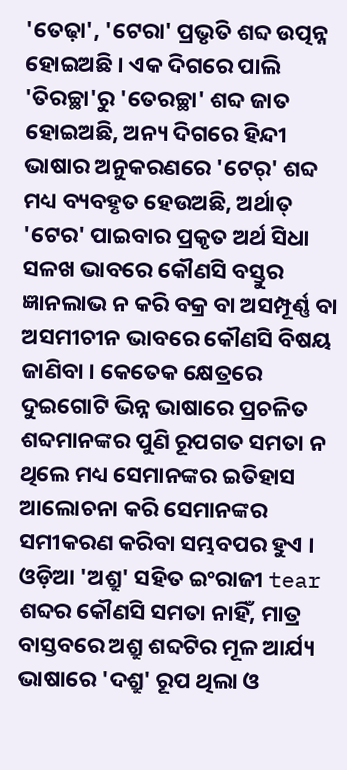'ତେଢ଼ା', 'ଟେରା' ପ୍ରଭୃତି ଶବ୍ଦ ଉତ୍ପନ୍ନ ହୋଇଅଛି । ଏକ ଦିଗରେ ପାଲି 'ତିରଚ୍ଛା'ରୁ 'ତେରଚ୍ଛା' ଶବ୍ଦ ଜାତ ହୋଇଅଛି, ଅନ୍ୟ ଦିଗରେ ହିନ୍ଦୀ ଭାଷାର ଅନୁକରଣରେ 'ଟେର୍' ଶବ୍ଦ ମଧ୍ୟ ବ୍ୟବହୃତ ହେଉଅଛି, ଅର୍ଥାତ୍ 'ଟେର' ପାଇବାର ପ୍ରକୃତ ଅର୍ଥ ସିଧା ସଳଖ ଭାବରେ କୌଣସି ବସ୍ତୁର ଜ୍ଞାନଲାଭ ନ କରି ବକ୍ର ବା ଅସମ୍ପୂର୍ଣ୍ଣ ବା ଅସମୀଚୀନ ଭାବରେ କୌଣସି ବିଷୟ ଜାଣିବା । କେତେକ କ୍ଷେତ୍ରରେ ଦୁଇଗୋଟି ଭିନ୍ନ ଭାଷାରେ ପ୍ରଚଳିତ ଶବ୍ଦମାନଙ୍କର ପୁଣି ରୂପଗତ ସମତା ନ ଥିଲେ ମଧ୍ୟ ସେମାନଙ୍କର ଇତିହାସ ଆଲୋଚନା କରି ସେମାନଙ୍କର ସମୀକରଣ କରିବା ସମ୍ଭବପର ହୁଏ । ଓଡ଼ିଆ 'ଅଶ୍ରୁ' ସହିତ ଇଂରାଜୀ tear ଶବ୍ଦର କୌଣସି ସମତା ନାହିଁ, ମାତ୍ର ବାସ୍ତବରେ ଅଶ୍ରୁ ଶବ୍ଦଟିର ମୂଳ ଆର୍ଯ୍ୟ ଭାଷାରେ 'ଦଶ୍ରୁ' ରୂପ ଥିଲା ଓ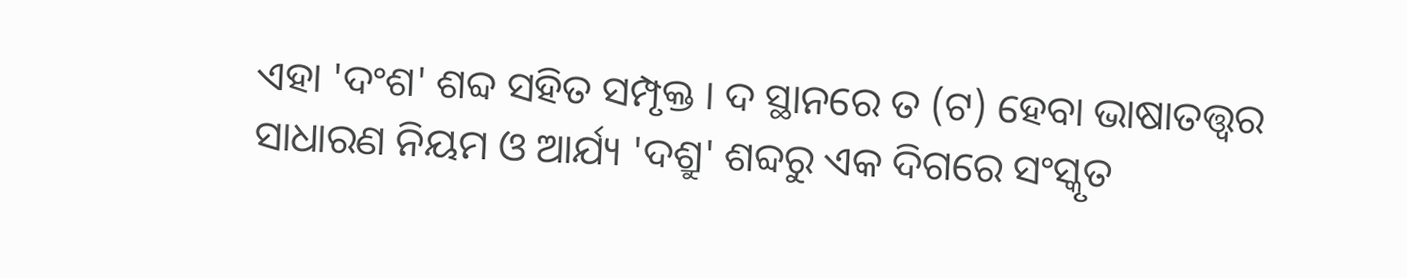ଏହା 'ଦଂଶ' ଶବ୍ଦ ସହିତ ସମ୍ପୃକ୍ତ । ଦ ସ୍ଥାନରେ ତ (ଟ) ହେବା ଭାଷାତତ୍ତ୍ୱର ସାଧାରଣ ନିୟମ ଓ ଆର୍ଯ୍ୟ 'ଦଶ୍ରୁ' ଶବ୍ଦରୁ ଏକ ଦିଗରେ ସଂସ୍କୃତ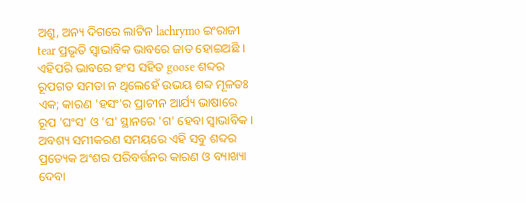ଅଶ୍ରୁ, ଅନ୍ୟ ଦିଗରେ ଲାଟିନ lachrymo ଇଂରାଜୀ tear ପ୍ରଭୃତି ସ୍ୱାଭାବିକ ଭାବରେ ଜାତ ହୋଇଅଛି । ଏହିପରି ଭାବରେ ହଂସ ସହିତ goose ଶବ୍ଦର ରୂପଗତ ସମତା ନ ଥିଲେହେଁ ଉଭୟ ଶବ୍ଦ ମୂଳତଃ ଏକ; କାରଣ 'ହସଂ'ର ପ୍ରାଚୀନ ଆର୍ଯ୍ୟ ଭାଷାରେ ରୂପ 'ଘଂସ' ଓ 'ଘ' ସ୍ଥାନରେ 'ଗ' ହେବା ସ୍ୱାଭାବିକ । ଅବଶ୍ୟ ସମୀକରଣ ସମୟରେ ଏହି ସବୁ ଶବ୍ଦର ପ୍ରତ୍ୟେକ ଅଂଶର ପରିବର୍ତ୍ତନର କାରଣ ଓ ବ୍ୟାଖ୍ୟା ଦେବା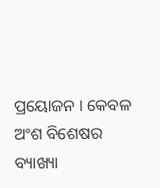ପ୍ରୟୋଜନ । କେବଳ ଅଂଶ ବିଶେଷର ବ୍ୟାଖ୍ୟା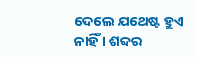ଦେଲେ ଯଥେଷ୍ଟ ହୁଏ ନାହିଁ । ଶବ୍ଦର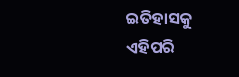ଇତିହାସକୁ ଏହିପରି